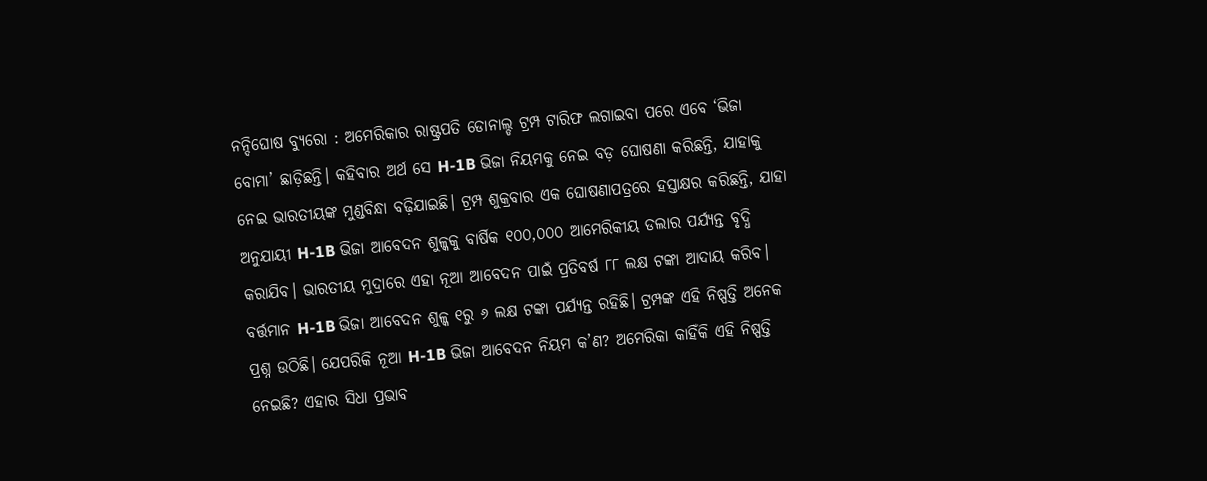ନନ୍ଦିଘୋଷ ବ୍ୟୁରୋ : ଅମେରିକାର ରାଷ୍ଟ୍ରପତି ଡୋନାଲ୍ଡ ଟ୍ରମ୍ପ ଟାରିଫ ଲଗାଇବା ପରେ ଏବେ ‘ଭିଜା ବୋମା’ ଛାଡ଼ିଛନ୍ତି। କହିବାର ଅର୍ଥ ସେ H-1B ଭିଜା ନିୟମକୁ ନେଇ ବଡ଼ ଘୋଷଣା କରିଛନ୍ତି, ଯାହାକୁ ନେଇ ଭାରତୀୟଙ୍କ ମୁଣ୍ଡବିନ୍ଧା ବଢ଼ିଯାଇଛି। ଟ୍ରମ୍ପ ଶୁକ୍ରବାର ଏକ ଘୋଷଣାପତ୍ରରେ ହସ୍ତାକ୍ଷର କରିଛନ୍ତି, ଯାହା ଅନୁଯାୟୀ H-1B ଭିଜା ଆବେଦନ ଶୁଳ୍କକୁ ବାର୍ଷିକ ୧୦୦,୦୦୦ ଆମେରିକୀୟ ଡଲାର ପର୍ଯ୍ୟନ୍ତ ବୃଦ୍ଧି କରାଯିବ। ଭାରତୀୟ ମୁଦ୍ରାରେ ଏହା ନୂଆ ଆବେଦନ ପାଇଁ ପ୍ରତିବର୍ଷ ୮୮ ଲକ୍ଷ ଟଙ୍କା ଆଦାୟ କରିବ। ବର୍ତ୍ତମାନ H-1B ଭିଜା ଆବେଦନ ଶୁଳ୍କ ୧ରୁ ୬ ଲକ୍ଷ ଟଙ୍କା ପର୍ଯ୍ୟନ୍ତ ରହିଛି। ଟ୍ରମ୍ପଙ୍କ ଏହି ନିଷ୍ପତ୍ତି ଅନେକ ପ୍ରଶ୍ନ ଉଠିଛି। ଯେପରିକି ନୂଆ H-1B ଭିଜା ଆବେଦନ ନିୟମ କ’ଣ? ଅମେରିକା କାହିଁକି ଏହି ନିଷ୍ପତ୍ତି ନେଇଛି? ଏହାର ସିଧା ପ୍ରଭାବ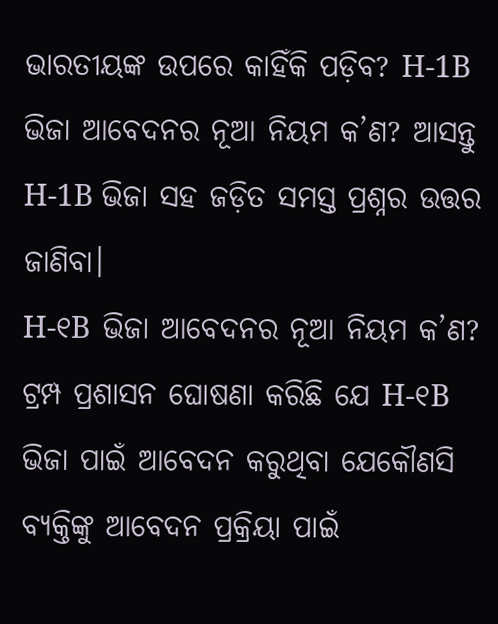ଭାରତୀୟଙ୍କ ଉପରେ କାହିଁକି ପଡ଼ିବ? H-1B ଭିଜା ଆବେଦନର ନୂଆ ନିୟମ କ’ଣ? ଆସନ୍ତୁ H-1B ଭିଜା ସହ ଜଡ଼ିତ ସମସ୍ତ ପ୍ରଶ୍ନର ଉତ୍ତର ଜାଣିବା।
H-୧B ଭିଜା ଆବେଦନର ନୂଆ ନିୟମ କ’ଣ?
ଟ୍ରମ୍ପ ପ୍ରଶାସନ ଘୋଷଣା କରିଛି ଯେ H-୧B ଭିଜା ପାଇଁ ଆବେଦନ କରୁଥିବା ଯେକୌଣସି ବ୍ୟକ୍ତିଙ୍କୁ ଆବେଦନ ପ୍ରକ୍ରିୟା ପାଇଁ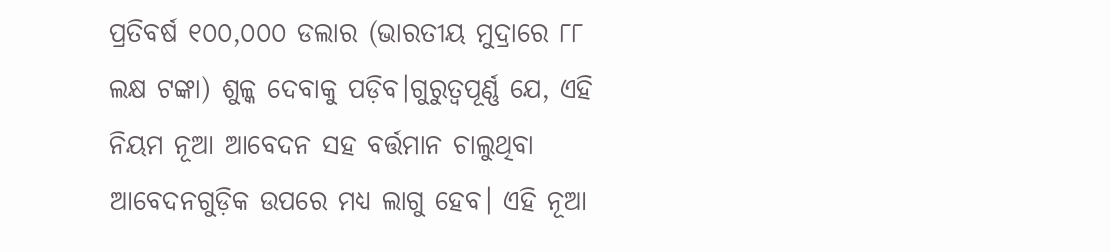ପ୍ରତିବର୍ଷ ୧୦୦,୦୦୦ ଡଲାର (ଭାରତୀୟ ମୁଦ୍ରାରେ ୮୮ ଲକ୍ଷ ଟଙ୍କା) ଶୁଳ୍କ ଦେବାକୁ ପଡ଼ିବ।ଗୁରୁତ୍ୱପୂର୍ଣ୍ଣ ଯେ, ଏହି ନିୟମ ନୂଆ ଆବେଦନ ସହ ବର୍ତ୍ତମାନ ଚାଲୁଥିବା ଆବେଦନଗୁଡ଼ିକ ଉପରେ ମଧ୍ୟ ଲାଗୁ ହେବ। ଏହି ନୂଆ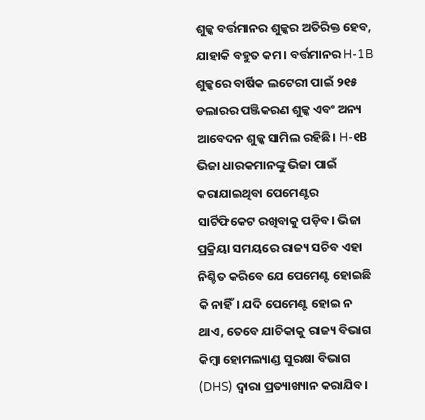ଶୁଳ୍କ ବର୍ତ୍ତମାନର ଶୁଳ୍କର ଅତିରିକ୍ତ ହେବ, ଯାହାକି ବହୁତ କମ। ବର୍ତ୍ତମାନର H-1B ଶୁଳ୍କରେ ବାର୍ଷିକ ଲଟେରୀ ପାଇଁ ୨୧୫ ଡଲାରର ପଞ୍ଜିକରଣ ଶୁଳ୍କ ଏବଂ ଅନ୍ୟ ଆବେଦନ ଶୁଳ୍କ ସାମିଲ ରହିଛି। H-୧B ଭିଜା ଧାରକମାନଙ୍କୁ ଭିଜା ପାଇଁ କରାଯାଇଥିବା ପେମେଣ୍ଟର ସାର୍ଟିଫିକେଟ ରଖିବାକୁ ପଡ଼ିବ। ଭିଜା ପ୍ରକ୍ରିୟା ସମୟରେ ରାଜ୍ୟ ସଚିବ ଏହା ନିଶ୍ଚିତ କରିବେ ଯେ ପେମେଣ୍ଟ ହୋଇଛି କି ନାହିଁ। ଯଦି ପେମେଣ୍ଟ ହୋଇ ନ ଥାଏ, ତେବେ ଯାଚିକାକୁ ରାଜ୍ୟ ବିଭାଗ କିମ୍ବା ହୋମଲ୍ୟାଣ୍ଡ ସୁରକ୍ଷା ବିଭାଗ (DHS) ଦ୍ୱାରା ପ୍ରତ୍ୟାଖ୍ୟାନ କରାଯିବ।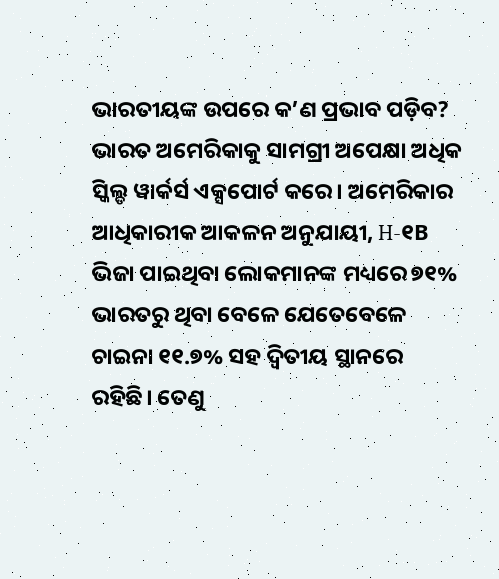ଭାରତୀୟଙ୍କ ଉପରେ କ’ଣ ପ୍ରଭାବ ପଡ଼ିବ?
ଭାରତ ଅମେରିକାକୁ ସାମଗ୍ରୀ ଅପେକ୍ଷା ଅଧିକ ସ୍କିଲ୍ଡ ୱାର୍କର୍ସ ଏକ୍ସପୋର୍ଟ କରେ। ଅମେରିକାର ଆଧିକାରୀକ ଆକଳନ ଅନୁଯାୟୀ, H-୧B ଭିଜା ପାଇଥିବା ଲୋକମାନଙ୍କ ମଧ୍ୟରେ ୭୧% ଭାରତରୁ ଥିବା ବେଳେ ଯେତେବେଳେ ଚାଇନା ୧୧.୭% ସହ ଦ୍ୱିତୀୟ ସ୍ଥାନରେ ରହିଛି। ତେଣୁ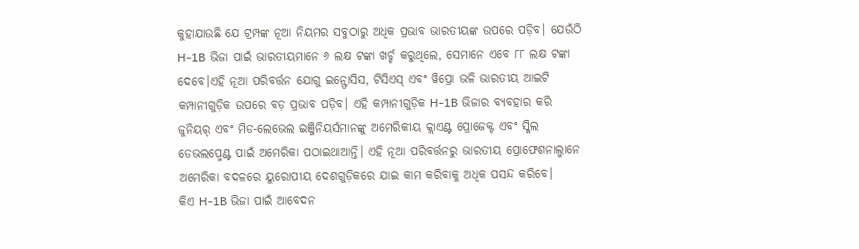କୁହାଯାଉଛି ଯେ ଟ୍ରମ୍ପଙ୍କ ନୂଆ ନିୟମର ସବୁଠାରୁ ଅଧିକ ପ୍ରଭାବ ଭାରତୀୟଙ୍କ ଉପରେ ପଡ଼ିବ। ଯେଉଁଠି H-1B ଭିଜା ପାଇଁ ଭାରତୀୟମାନେ ୬ ଲକ୍ଷ ଟଙ୍କା ଖର୍ଚ୍ଚ କରୁଥିଲେ, ସେମାନେ ଏବେ ୮୮ ଲକ୍ଷ ଟଙ୍କା ଦେବେ।ଏହି ନୂଆ ପରିବର୍ତ୍ତନ ଯୋଗୁ ଇନ୍ଫୋସିସ, ଟିସିଏସ୍ ଏବଂ ୱିପ୍ରୋ ଭଳି ଭାରତୀୟ ଆଇଟି କମ୍ପାନୀଗୁଡ଼ିକ ଉପରେ ବଡ଼ ପ୍ରଭାବ ପଡ଼ିବ। ଏହି କମ୍ପାନୀଗୁଡ଼ିକ H-1B ଭିଜାର ବ୍ୟବହାର କରି ଜୁନିୟର୍ ଏବଂ ମିଡ-ଲେଭେଲ ଇଞ୍ଜିନିୟର୍ସମାନଙ୍କୁ ଅମେରିକୀୟ କ୍ଲାଏଣ୍ଟ ପ୍ରୋଜେକ୍ଟ ଏବଂ ସ୍କିଲ ଡେଭଲପ୍ମେଣ୍ଟ ପାଇଁ ଅମେରିକା ପଠାଇଥାଆନ୍ତି। ଏହି ନୂଆ ପରିବର୍ତ୍ତନରୁ ଭାରତୀୟ ପ୍ରୋଫେଶନାଲ୍ମାନେ ଅମେରିକା ବଦଳରେ ୟୁରୋପୀୟ ଦେଶଗୁଡ଼ିକରେ ଯାଇ କାମ କରିବାକୁ ଅଧିକ ପସନ୍ଦ କରିବେ।
କିଏ H-1B ଭିଜା ପାଇଁ ଆବେଦନ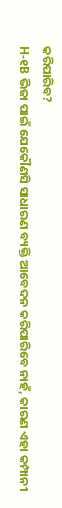କରିପାରିବ?
H-୧B ଭିଜା ପାଇଁ ଯେକୌଣସି ସାଧାରଣ ବ୍ୟକ୍ତି ଆବେଦନ କରିପାରିବେ ନାହଁ, କାରଣ ଏହା କମ୍ପାନୀ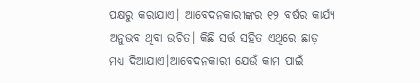ପକ୍ଷରୁ କରାଯାଏ। ଆବେଦନକାରୀଙ୍କର ୧୨ ବର୍ଷର କାର୍ଯ୍ୟ ଅନୁଭବ ଥିବା ଉଚିତ। କିଛି ସର୍ତ୍ତ ସହିତ ଏଥିରେ ଛାଡ଼ ମଧ୍ୟ ଦିଆଯାଏ।ଆବେଦନକାରୀ ଯେଉଁ କାମ ପାଇଁ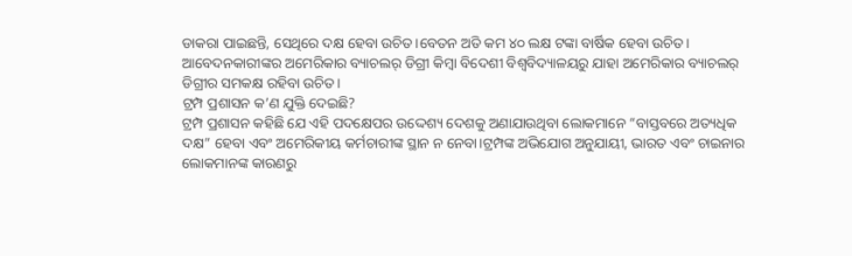ଡାକରା ପାଇଛନ୍ତି, ସେଥିରେ ଦକ୍ଷ ହେବା ଉଚିତ।ବେତନ ଅତି କମ ୪୦ ଲକ୍ଷ ଟଙ୍କା ବାର୍ଷିକ ହେବା ଉଚିତ। ଆବେଦନକାରୀଙ୍କର ଅମେରିକାର ବ୍ୟାଚଲର୍ ଡିଗ୍ରୀ କିମ୍ବା ବିଦେଶୀ ବିଶ୍ୱବିଦ୍ୟାଳୟରୁ ଯାହା ଅମେରିକାର ବ୍ୟାଚଲର୍ ଡିଗ୍ରୀର ସମକକ୍ଷ ରହିବା ଉଚିତ।
ଟ୍ରମ୍ପ ପ୍ରଶାସନ କ’ଣ ଯୁକ୍ତି ଦେଇଛି?
ଟ୍ରମ୍ପ ପ୍ରଶାସନ କହିଛି ଯେ ଏହି ପଦକ୍ଷେପର ଉଦ୍ଦେଶ୍ୟ ଦେଶକୁ ଅଣାଯାଉଥିବା ଲୋକମାନେ “ବାସ୍ତବରେ ଅତ୍ୟଧିକ ଦକ୍ଷ” ହେବା ଏବଂ ଅମେରିକୀୟ କର୍ମଚାରୀଙ୍କ ସ୍ଥାନ ନ ନେବା।ଟ୍ରମ୍ପଙ୍କ ଅଭିଯୋଗ ଅନୁଯାୟୀ, ଭାରତ ଏବଂ ଚାଇନାର ଲୋକମାନଙ୍କ କାରଣରୁ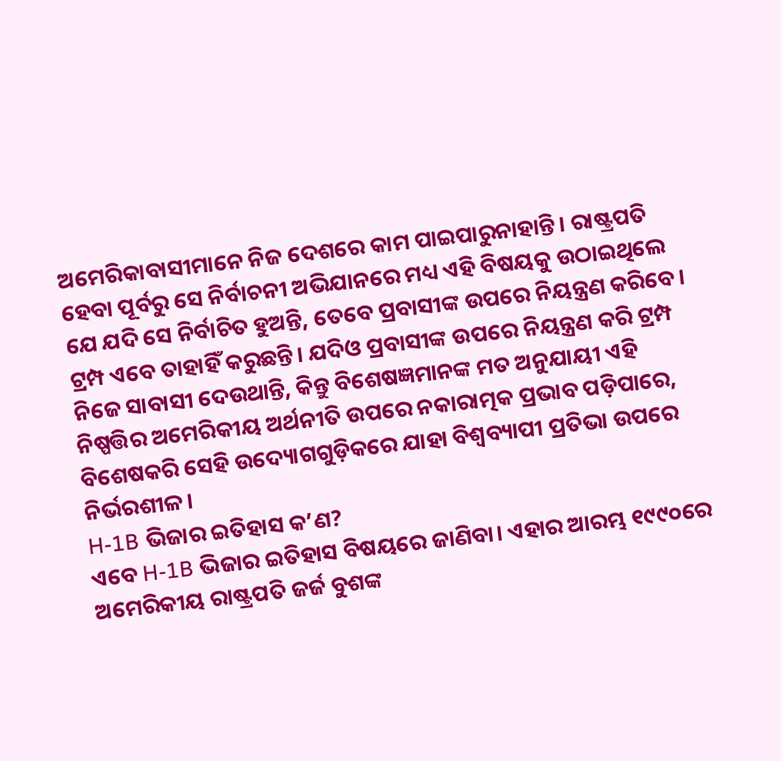ଅମେରିକାବାସୀମାନେ ନିଜ ଦେଶରେ କାମ ପାଇପାରୁନାହାନ୍ତି। ରାଷ୍ଟ୍ରପତି ହେବା ପୂର୍ବରୁ ସେ ନିର୍ବାଚନୀ ଅଭିଯାନରେ ମଧ୍ୟ ଏହି ବିଷୟକୁ ଉଠାଇଥିଲେ ଯେ ଯଦି ସେ ନିର୍ବାଚିତ ହୁଅନ୍ତି, ତେବେ ପ୍ରବାସୀଙ୍କ ଉପରେ ନିୟନ୍ତ୍ରଣ କରିବେ। ଟ୍ରମ୍ପ ଏବେ ତାହାହିଁ କରୁଛନ୍ତି। ଯଦିଓ ପ୍ରବାସୀଙ୍କ ଉପରେ ନିୟନ୍ତ୍ରଣ କରି ଟ୍ରମ୍ପ ନିଜେ ସାବାସୀ ଦେଉଥାନ୍ତି, କିନ୍ତୁ ବିଶେଷଜ୍ଞମାନଙ୍କ ମତ ଅନୁଯାୟୀ ଏହି ନିଷ୍ପତ୍ତିର ଅମେରିକୀୟ ଅର୍ଥନୀତି ଉପରେ ନକାରାତ୍ମକ ପ୍ରଭାବ ପଡ଼ିପାରେ, ବିଶେଷକରି ସେହି ଉଦ୍ୟୋଗଗୁଡ଼ିକରେ ଯାହା ବିଶ୍ୱବ୍ୟାପୀ ପ୍ରତିଭା ଉପରେ ନିର୍ଭରଶୀଳ।
H-1B ଭିଜାର ଇତିହାସ କ’ଣ?
ଏବେ H-1B ଭିଜାର ଇତିହାସ ବିଷୟରେ ଜାଣିବା। ଏହାର ଆରମ୍ଭ ୧୯୯୦ରେ ଅମେରିକୀୟ ରାଷ୍ଟ୍ରପତି ଜର୍ଜ ବୁଶଙ୍କ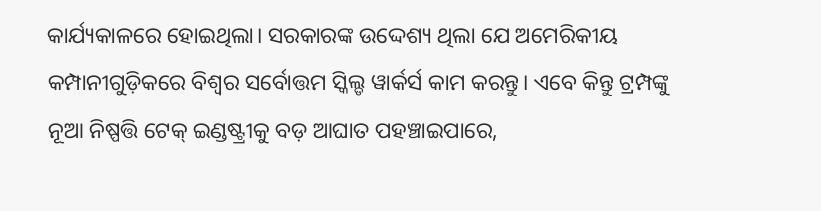କାର୍ଯ୍ୟକାଳରେ ହୋଇଥିଲା। ସରକାରଙ୍କ ଉଦ୍ଦେଶ୍ୟ ଥିଲା ଯେ ଅମେରିକୀୟ କମ୍ପାନୀଗୁଡ଼ିକରେ ବିଶ୍ୱର ସର୍ବୋତ୍ତମ ସ୍କିଲ୍ଡ ୱାର୍କର୍ସ କାମ କରନ୍ତୁ। ଏବେ କିନ୍ତୁ ଟ୍ରମ୍ପଙ୍କୁ ନୂଆ ନିଷ୍ପତ୍ତି ଟେକ୍ ଇଣ୍ଡଷ୍ଟ୍ରୀକୁ ବଡ଼ ଆଘାତ ପହଞ୍ଚାଇପାରେ,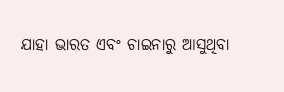ଯାହା ଭାରତ ଏବଂ ଚାଇନାରୁ ଆସୁଥିବା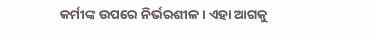କର୍ମୀଙ୍କ ଉପରେ ନିର୍ଭରଶୀଳ। ଏହା ଆଗକୁ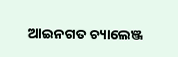ଆଇନଗତ ଚ୍ୟାଲେଞ୍ଜ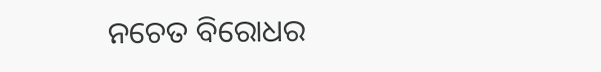ନଚେତ ବିରୋଧର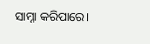ସାମ୍ନା କରିପାରେ।